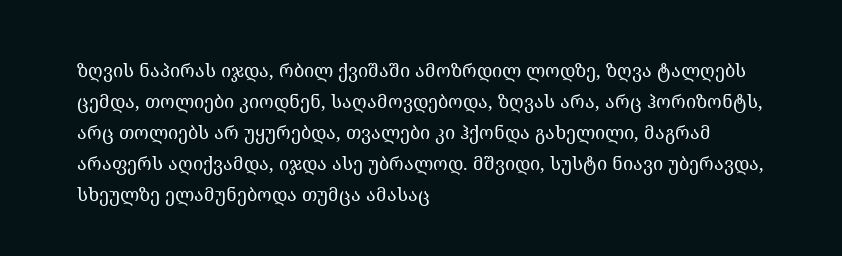ზღვის ნაპირას იჯდა, რბილ ქვიშაში ამოზრდილ ლოდზე, ზღვა ტალღებს ცემდა, თოლიები კიოდნენ, საღამოვდებოდა, ზღვას არა, არც ჰორიზონტს, არც თოლიებს არ უყურებდა, თვალები კი ჰქონდა გახელილი, მაგრამ არაფერს აღიქვამდა, იჯდა ასე უბრალოდ. მშვიდი, სუსტი ნიავი უბერავდა, სხეულზე ელამუნებოდა თუმცა ამასაც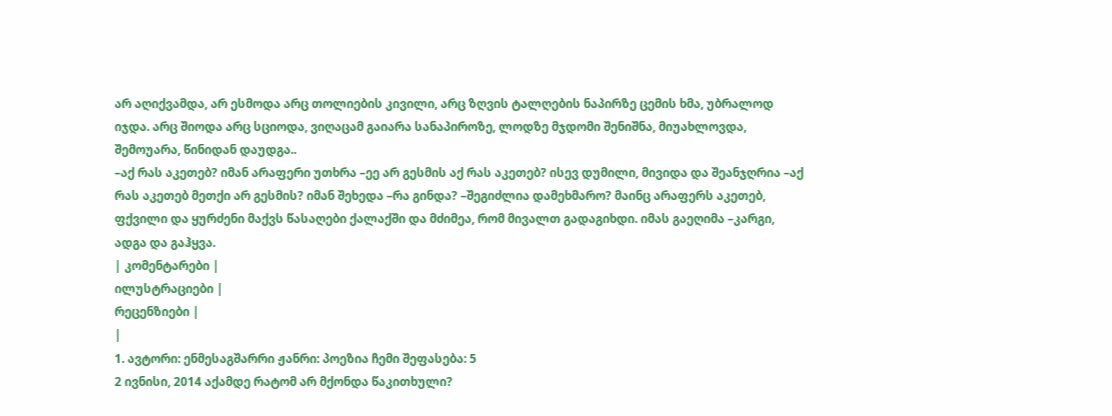არ აღიქვამდა, არ ესმოდა არც თოლიების კივილი, არც ზღვის ტალღების ნაპირზე ცემის ხმა, უბრალოდ იჯდა. არც შიოდა არც სციოდა, ვიღაცამ გაიარა სანაპიროზე, ლოდზე მჯდომი შენიშნა, მიუახლოვდა, შემოუარა, წინიდან დაუდგა..
–აქ რას აკეთებ? იმან არაფერი უთხრა –ეე არ გესმის აქ რას აკეთებ? ისევ დუმილი, მივიდა და შეანჯღრია –აქ რას აკეთებ მეთქი არ გესმის? იმან შეხედა –რა გინდა? –შეგიძლია დამეხმარო? მაინც არაფერს აკეთებ, ფქვილი და ყურძენი მაქვს წასაღები ქალაქში და მძიმეა, რომ მივალთ გადაგიხდი. იმას გაეღიმა –კარგი, ადგა და გაჰყვა.
| კომენტარები |
ილუსტრაციები |
რეცენზიები |
|
1. ავტორი: ენმესაგშარრი ჟანრი: პოეზია ჩემი შეფასება: 5
2 ივნისი, 2014 აქამდე რატომ არ მქონდა წაკითხული?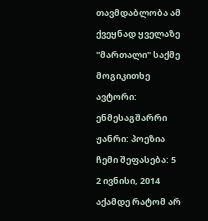თავმდაბლობა ამ ქვეყნად ყველაზე "მართალი" საქმე
მოგიკითხე ავტორი: ენმესაგშარრი ჟანრი: პოეზია ჩემი შეფასება: 5
2 ივნისი, 2014 აქამდე რატომ არ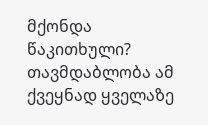მქონდა წაკითხული? თავმდაბლობა ამ ქვეყნად ყველაზე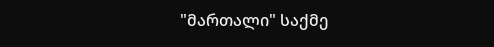"მართალი" საქმე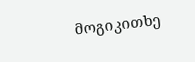მოგიკითხე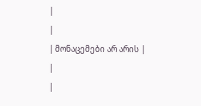|
|
| მონაცემები არ არის |
|
|